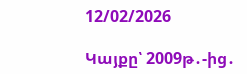12/02/2026

Կայքը՝ 2009թ․-ից․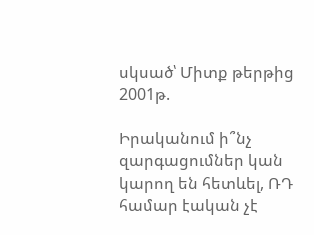սկսած՝ Միտք թերթից 2001թ.

Իրականում ի՞նչ զարգացումներ կան կարող են հետևել, ՌԴ համար էական չէ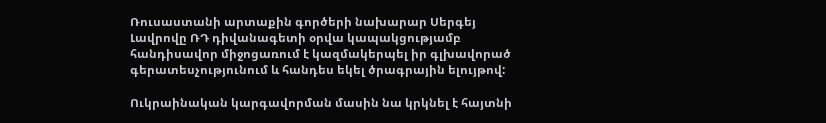Ռուսաստանի արտաքին գործերի նախարար Սերգեյ Լավրովը ՌԴ դիվանագետի օրվա կապակցությամբ հանդիսավոր միջոցառում է կազմակերպել իր գլխավորած գերատեսչությունում և հանդես եկել ծրագրային ելույթով:

Ուկրաինական կարգավորման մասին նա կրկնել է հայտնի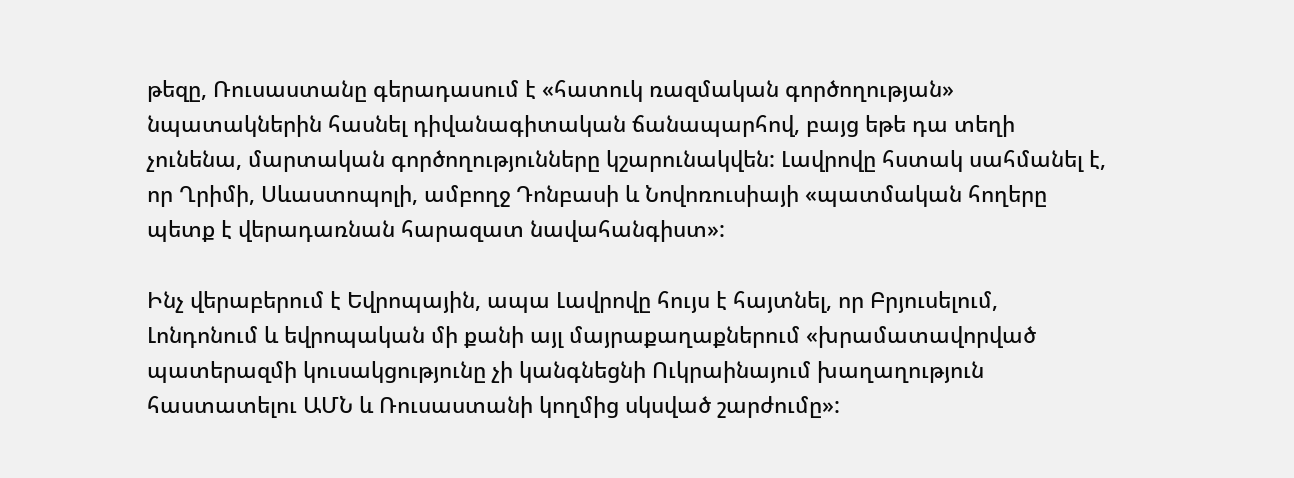թեզը, Ռուսաստանը գերադասում է «հատուկ ռազմական գործողության» նպատակներին հասնել դիվանագիտական ճանապարհով, բայց եթե դա տեղի չունենա, մարտական գործողությունները կշարունակվեն: Լավրովը հստակ սահմանել է, որ Ղրիմի, Սևաստոպոլի, ամբողջ Դոնբասի և Նովոռուսիայի «պատմական հողերը պետք է վերադառնան հարազատ նավահանգիստ»:

Ինչ վերաբերում է Եվրոպային, ապա Լավրովը հույս է հայտնել, որ Բրյուսելում, Լոնդոնում և եվրոպական մի քանի այլ մայրաքաղաքներում «խրամատավորված պատերազմի կուսակցությունը չի կանգնեցնի Ուկրաինայում խաղաղություն հաստատելու ԱՄՆ և Ռուսաստանի կողմից սկսված շարժումը»: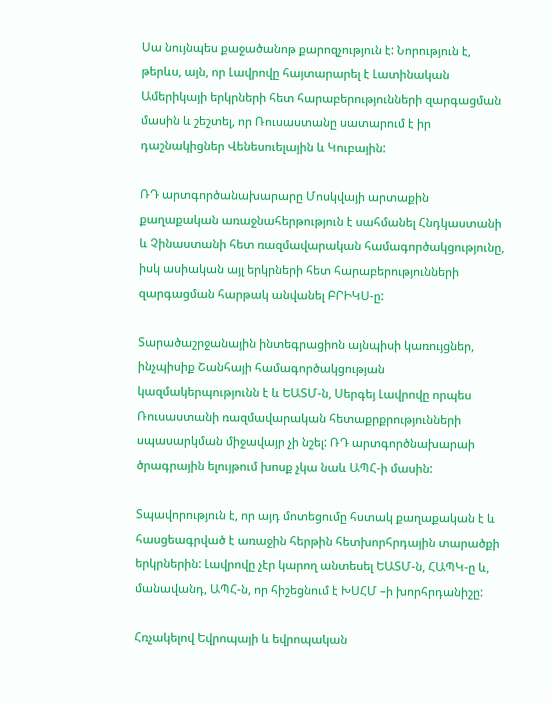Սա նույնպես քաջածանոթ քարոզչություն է: Նորություն է, թերևս, այն, որ Լավրովը հայտարարել է Լատինական Ամերիկայի երկրների հետ հարաբերությունների զարգացման մասին և շեշտել, որ Ռուսաստանը սատարում է իր դաշնակիցներ Վենեսուելային և Կուբային:

ՌԴ արտգործանախարարը Մոսկվայի արտաքին քաղաքական առաջնահերթություն է սահմանել Հնդկաստանի և Չինաստանի հետ ռազմավարական համագործակցությունը, իսկ ասիական այլ երկրների հետ հարաբերությունների զարգացման հարթակ անվանել ԲՐԻԿՍ-ը:

Տարածաշրջանային ինտեգրացիոն այնպիսի կառույցներ, ինչպիսիք Շանհայի համագործակցության կազմակերպությունն է և ԵԱՏՄ-ն, Սերգեյ Լավրովը որպես Ռուսաստանի ռազմավարական հետաքրքրությունների սպասարկման միջավայր չի նշել: ՌԴ արտգործնախարաի ծրագրային ելույթում խոսք չկա նաև ԱՊՀ-ի մասին:

Տպավորություն է, որ այդ մոտեցումը հստակ քաղաքական է և հասցեագրված է առաջին հերթին հետխորհրդային տարածքի երկրներին: Լավրովը չէր կարող անտեսել ԵԱՏՄ-ն, ՀԱՊԿ-ը և, մանավանդ, ԱՊՀ-ն, որ հիշեցնում է ԽՍՀՄ –ի խորհրդանիշը:

Հռչակելով Եվրոպայի և եվրոպական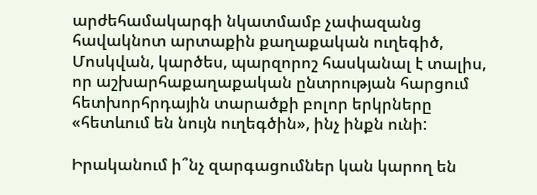արժեհամակարգի նկատմամբ չափազանց հավակնոտ արտաքին քաղաքական ուղեգիծ, Մոսկվան, կարծես, պարզորոշ հասկանալ է տալիս, որ աշխարհաքաղաքական ընտրության հարցում հետխորհրդային տարածքի բոլոր երկրները «հետևում են նույն ուղեգծին», ինչ ինքն ունի:

Իրականում ի՞նչ զարգացումներ կան կարող են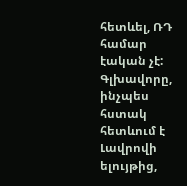հետևել, ՌԴ համար էական չէ: Գլխավորը, ինչպես հստակ հետևում է Լավրովի ելույթից,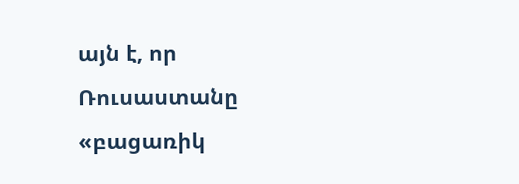այն է, որ Ռուսաստանը «բացառիկ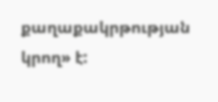քաղաքակրթության կրող» է: